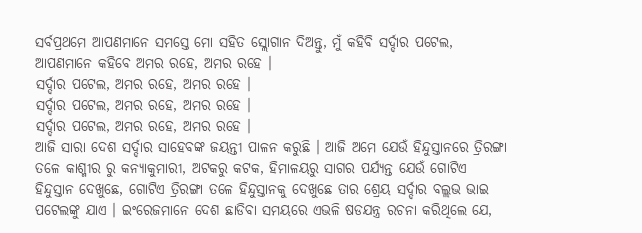ସର୍ବପ୍ରଥମେ ଆପଣମାନେ ସମସ୍ତେ ମୋ ସହିତ ସ୍ଲୋଗାନ ଦିଅନ୍ତୁ, ମୁଁ କହିବି ସର୍ଦ୍ଦାର ପଟେଲ, ଆପଣମାନେ କହିବେ ଅମର ରହେ, ଅମର ରହେ ।
ସର୍ଦ୍ଦାର ପଟେଲ, ଅମର ରହେ, ଅମର ରହେ ।
ସର୍ଦ୍ଦାର ପଟେଲ, ଅମର ରହେ, ଅମର ରହେ ।
ସର୍ଦ୍ଦାର ପଟେଲ, ଅମର ରହେ, ଅମର ରହେ ।
ଆଜି ସାରା ଦେଶ ସର୍ଦ୍ଦାର ସାହେବଙ୍କ ଜୟନ୍ତୀ ପାଳନ କରୁଛି । ଆଜି ଅମେ ଯେଉଁ ହିନ୍ଦୁସ୍ତାନରେ ତ୍ରିରଙ୍ଗା ତଳେ କାଶ୍ମୀର ରୁ କନ୍ୟାକୁମାରୀ, ଅଟକରୁ କଟକ, ହିମାଳୟରୁ ସାଗର ପର୍ଯ୍ୟନ୍ତ ଯେଉଁ ଗୋଟିଏ ହିନ୍ଦୁସ୍ତାନ ଦେଖୁଛେ, ଗୋଟିଏ ତ୍ରିରଙ୍ଗା ତଳେ ହିନ୍ଦୁସ୍ତାନକୁ ଦେଖୁଛେ ତାର ଶ୍ରେୟ ସର୍ଦ୍ଦାର ବଲ୍ଲଭ ଭାଇ ପଟେଲଙ୍କୁ ଯାଏ । ଇଂରେଜମାନେ ଦେଶ ଛାଡିବା ସମୟରେ ଏଭଳି ଷଡଯନ୍ତ୍ର ରଚନା କରିଥିଲେ ଯେ,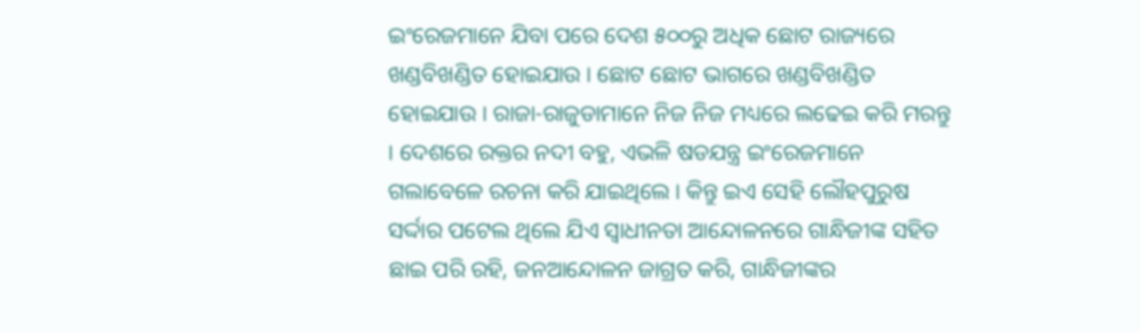ଇଂରେଜମାନେ ଯିବା ପରେ ଦେଶ ୫୦୦ରୁ ଅଧିକ ଛୋଟ ରାଜ୍ୟରେ ଖଣ୍ଡବିଖଣ୍ଡିତ ହୋଇଯାଉ । ଛୋଟ ଛୋଟ ଭାଗରେ ଖଣ୍ଡବିଖଣ୍ଡିତ ହୋଇଯାଉ । ରାଜା-ରାଜୁଡାମାନେ ନିଜ ନିଜ ମଧ୍ୟରେ ଲଢେଇ କରି ମରନ୍ତୁ । ଦେଶରେ ରକ୍ତର ନଦୀ ବହୁ, ଏଭଳି ଷଡଯନ୍ତ୍ର ଇଂରେଜମାନେ ଗଲାବେଳେ ରଚନା କରି ଯାଇଥିଲେ । କିନ୍ତୁ ଇଏ ସେହି ଲୌହପୁରୁଷ ସର୍ଦ୍ଦାର ପଟେଲ ଥିଲେ ଯିଏ ସ୍ୱାଧୀନତା ଆନ୍ଦୋଳନରେ ଗାନ୍ଧିଜୀଙ୍କ ସହିତ ଛାଇ ପରି ରହି, ଜନଆନ୍ଦୋଳନ ଜାଗ୍ରତ କରି, ଗାନ୍ଧିଜୀଙ୍କର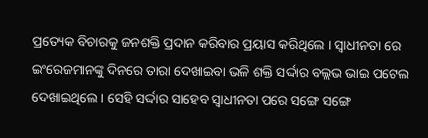ପ୍ରତ୍ୟେକ ବିଚାରକୁ ଜନଶକ୍ତି ପ୍ରଦାନ କରିବାର ପ୍ରୟାସ କରିଥିଲେ । ସ୍ୱାଧୀନତା ରେ ଇଂରେଜମାନଙ୍କୁ ଦିନରେ ତାରା ଦେଖାଇବା ଭଳି ଶକ୍ତି ସର୍ଦ୍ଦାର ବଲ୍ଲଭ ଭାଇ ପଟେଲ ଦେଖାଇଥିଲେ । ସେହି ସର୍ଦ୍ଦାର ସାହେବ ସ୍ୱାଧୀନତା ପରେ ସଙ୍ଗେ ସଙ୍ଗେ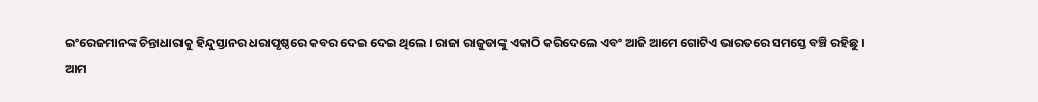ଇଂରେଜମାନଙ୍କ ଚିନ୍ତାଧାରାକୁ ହିନ୍ଦୁସ୍ତାନର ଧରାପୃଷ୍ଠରେ କବର ଦେଇ ଦେଇ ଥିଲେ । ରାଜା ରାଜୁଡାଙ୍କୁ ଏକାଠି କରିଦେଲେ ଏବଂ ଆଜି ଆମେ ଗୋଟିଏ ଭାରତରେ ସମସ୍ତେ ବଞ୍ଚି ରହିଛୁ ।
ଆମ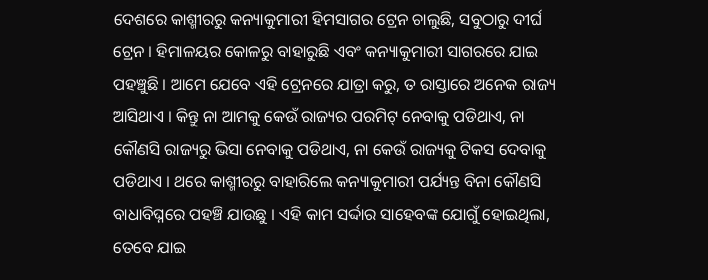ଦେଶରେ କାଶ୍ମୀରରୁ କନ୍ୟାକୁମାରୀ ହିମସାଗର ଟ୍ରେନ ଚାଲୁଛି, ସବୁଠାରୁ ଦୀର୍ଘ ଟ୍ରେନ । ହିମାଳୟର କୋଳରୁ ବାହାରୁଛି ଏବଂ କନ୍ୟାକୁମାରୀ ସାଗରରେ ଯାଇ ପହଞ୍ଚୁଛି । ଆମେ ଯେବେ ଏହି ଟ୍ରେନରେ ଯାତ୍ରା କରୁ, ତ ରାସ୍ତାରେ ଅନେକ ରାଜ୍ୟ ଆସିଥାଏ । କିନ୍ତୁ ନା ଆମକୁ କେଉଁ ରାଜ୍ୟର ପରମିଟ୍ ନେବାକୁ ପଡିଥାଏ, ନା କୌଣସି ରାଜ୍ୟରୁ ଭିସା ନେବାକୁ ପଡିଥାଏ, ନା କେଉଁ ରାଜ୍ୟକୁ ଟିକସ ଦେବାକୁ ପଡିଥାଏ । ଥରେ କାଶ୍ମୀରରୁ ବାହାରିଲେ କନ୍ୟାକୁମାରୀ ପର୍ଯ୍ୟନ୍ତ ବିନା କୌଣସି ବାଧାବିଘ୍ନରେ ପହଞ୍ଚି ଯାଉଛୁ । ଏହି କାମ ସର୍ଦ୍ଦାର ସାହେବଙ୍କ ଯୋଗୁଁ ହୋଇଥିଲା, ତେବେ ଯାଇ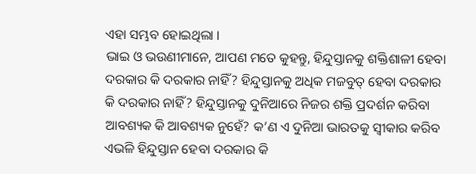ଏହା ସମ୍ଭବ ହୋଇଥିଲା ।
ଭାଇ ଓ ଭଉଣୀମାନେ, ଆପଣ ମତେ କୁହନ୍ତୁ, ହିନ୍ଦୁସ୍ତାନକୁ ଶକ୍ତିଶାଳୀ ହେବା ଦରକାର କି ଦରକାର ନାହିଁ? ହିନ୍ଦୁସ୍ତାନକୁ ଅଧିକ ମଜବୁତ୍ ହେବା ଦରକାର କି ଦରକାର ନାହିଁ? ହିନ୍ଦୁସ୍ତାନକୁ ଦୁନିଆରେ ନିଜର ଶକ୍ତି ପ୍ରଦର୍ଶନ କରିବା ଆବଶ୍ୟକ କି ଆବଶ୍ୟକ ନୁହେଁ? କ’ଣ ଏ ଦୁନିଆ ଭାରତକୁ ସ୍ୱୀକାର କରିବ ଏଭଳି ହିନ୍ଦୁସ୍ତାନ ହେବା ଦରକାର କି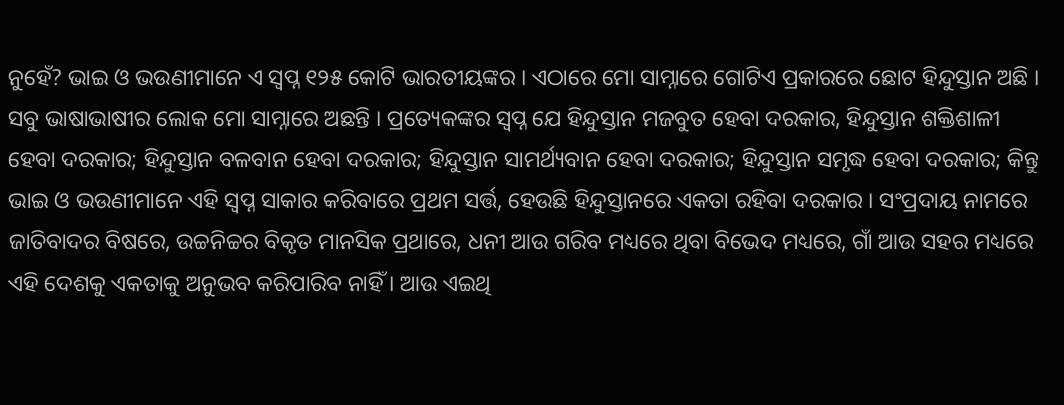ନୁହେଁ? ଭାଇ ଓ ଭଉଣୀମାନେ ଏ ସ୍ୱପ୍ନ ୧୨୫ କୋଟି ଭାରତୀୟଙ୍କର । ଏଠାରେ ମୋ ସାମ୍ନାରେ ଗୋଟିଏ ପ୍ରକାରରେ ଛୋଟ ହିନ୍ଦୁସ୍ତାନ ଅଛି । ସବୁ ଭାଷାଭାଷୀର ଲୋକ ମୋ ସାମ୍ନାରେ ଅଛନ୍ତି । ପ୍ରତ୍ୟେକଙ୍କର ସ୍ୱପ୍ନ ଯେ ହିନ୍ଦୁସ୍ତାନ ମଜବୁତ ହେବା ଦରକାର, ହିନ୍ଦୁସ୍ତାନ ଶକ୍ତିଶାଳୀ ହେବା ଦରକାର; ହିନ୍ଦୁସ୍ତାନ ବଳବାନ ହେବା ଦରକାର; ହିନ୍ଦୁସ୍ତାନ ସାମର୍ଥ୍ୟବାନ ହେବା ଦରକାର; ହିନ୍ଦୁସ୍ତାନ ସମୃଦ୍ଧ ହେବା ଦରକାର; କିନ୍ତୁ ଭାଇ ଓ ଭଉଣୀମାନେ ଏହି ସ୍ୱପ୍ନ ସାକାର କରିବାରେ ପ୍ରଥମ ସର୍ତ୍ତ, ହେଉଛି ହିନ୍ଦୁସ୍ତାନରେ ଏକତା ରହିବା ଦରକାର । ସଂପ୍ରଦାୟ ନାମରେ ଜାତିବାଦର ବିଷରେ, ଉଚ୍ଚନିଚ୍ଚର ବିକୃତ ମାନସିକ ପ୍ରଥାରେ, ଧନୀ ଆଉ ଗରିବ ମଧ୍ୟରେ ଥିବା ବିଭେଦ ମଧ୍ୟରେ, ଗାଁ ଆଉ ସହର ମଧ୍ୟରେ ଏହି ଦେଶକୁ ଏକତାକୁ ଅନୁଭବ କରିପାରିବ ନାହିଁ । ଆଉ ଏଇଥି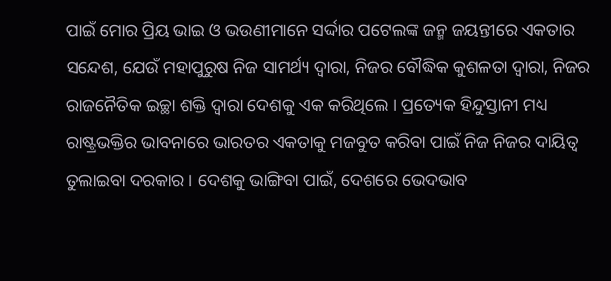ପାଇଁ ମୋର ପ୍ରିୟ ଭାଇ ଓ ଭଉଣୀମାନେ ସର୍ଦ୍ଦାର ପଟେଲଙ୍କ ଜନ୍ମ ଜୟନ୍ତୀରେ ଏକତାର ସନ୍ଦେଶ, ଯେଉଁ ମହାପୁରୁଷ ନିଜ ସାମର୍ଥ୍ୟ ଦ୍ୱାରା, ନିଜର ବୌଦ୍ଧିକ କୁଶଳତା ଦ୍ୱାରା, ନିଜର ରାଜନୈତିକ ଇଚ୍ଛା ଶକ୍ତି ଦ୍ୱାରା ଦେଶକୁ ଏକ କରିଥିଲେ । ପ୍ରତ୍ୟେକ ହିନ୍ଦୁସ୍ତାନୀ ମଧ୍ୟ ରାଷ୍ଟ୍ରଭକ୍ତିର ଭାବନାରେ ଭାରତର ଏକତାକୁ ମଜବୁତ କରିବା ପାଇଁ ନିଜ ନିଜର ଦାୟିତ୍ୱ ତୁଲାଇବା ଦରକାର । ଦେଶକୁ ଭାଙ୍ଗିବା ପାଇଁ, ଦେଶରେ ଭେଦଭାବ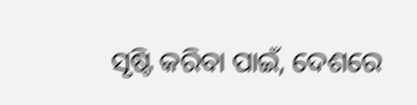ସୃଷ୍ଟି କରିବା ପାଇଁ, ଦେଶରେ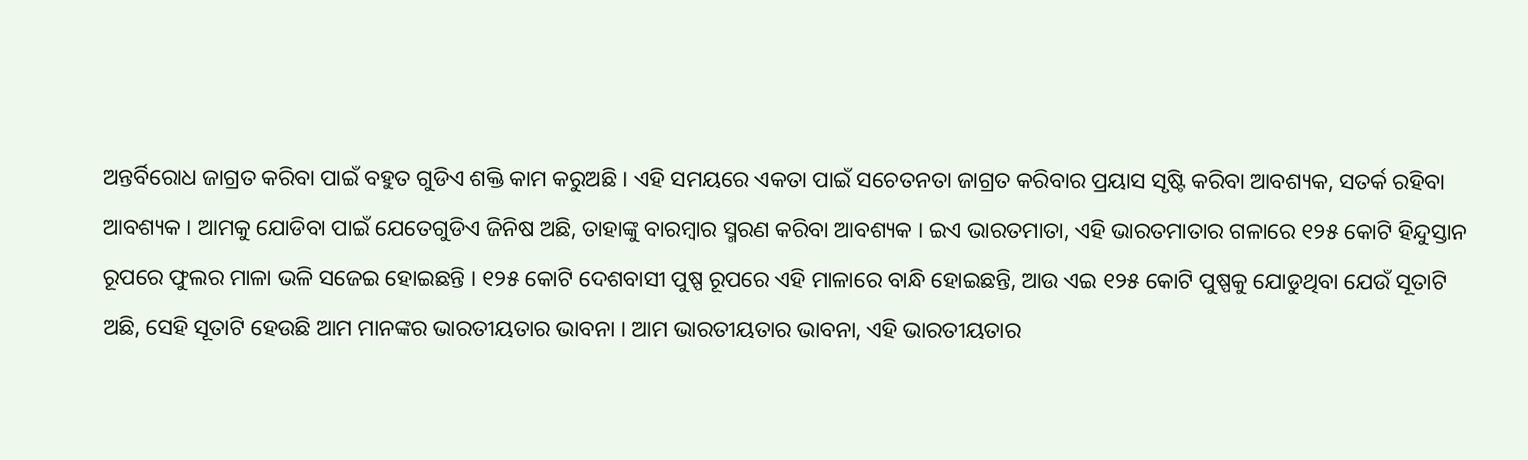ଅନ୍ତର୍ବିରୋଧ ଜାଗ୍ରତ କରିବା ପାଇଁ ବହୁତ ଗୁଡିଏ ଶକ୍ତି କାମ କରୁଅଛି । ଏହି ସମୟରେ ଏକତା ପାଇଁ ସଚେତନତା ଜାଗ୍ରତ କରିବାର ପ୍ରୟାସ ସୃଷ୍ଟି କରିବା ଆବଶ୍ୟକ, ସତର୍କ ରହିବା ଆବଶ୍ୟକ । ଆମକୁ ଯୋଡିବା ପାଇଁ ଯେତେଗୁଡିଏ ଜିନିଷ ଅଛି, ତାହାଙ୍କୁ ବାରମ୍ବାର ସ୍ମରଣ କରିବା ଆବଶ୍ୟକ । ଇଏ ଭାରତମାତା, ଏହି ଭାରତମାତାର ଗଳାରେ ୧୨୫ କୋଟି ହିନ୍ଦୁସ୍ତାନ ରୂପରେ ଫୁଲର ମାଳା ଭଳି ସଜେଇ ହୋଇଛନ୍ତି । ୧୨୫ କୋଟି ଦେଶବାସୀ ପୁଷ୍ପ ରୂପରେ ଏହି ମାଳାରେ ବାନ୍ଧି ହୋଇଛନ୍ତି, ଆଉ ଏଇ ୧୨୫ କୋଟି ପୁଷ୍ପକୁ ଯୋଡୁଥିବା ଯେଉଁ ସୂତାଟି ଅଛି, ସେହି ସୂତାଟି ହେଉଛି ଆମ ମାନଙ୍କର ଭାରତୀୟତାର ଭାବନା । ଆମ ଭାରତୀୟତାର ଭାବନା, ଏହି ଭାରତୀୟତାର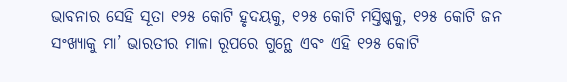ଭାବନାର ସେହି ସୂତା ୧୨୫ କୋଟି ହୃଦୟକୁ, ୧୨୫ କୋଟି ମସ୍ତିଷ୍କକୁ, ୧୨୫ କୋଟି ଜନ ସଂଖ୍ୟାକୁ ମା’ ଭାରତୀର ମାଳା ରୂପରେ ଗୁନ୍ଥେ ଏବଂ ଏହି ୧୨୫ କୋଟି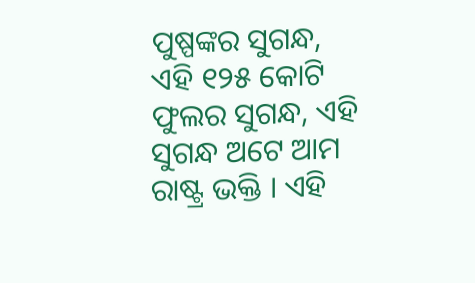ପୁଷ୍ପଙ୍କର ସୁଗନ୍ଧ, ଏହି ୧୨୫ କୋଟି ଫୁଲର ସୁଗନ୍ଧ, ଏହି ସୁଗନ୍ଧ ଅଟେ ଆମ ରାଷ୍ଟ୍ର ଭକ୍ତି । ଏହି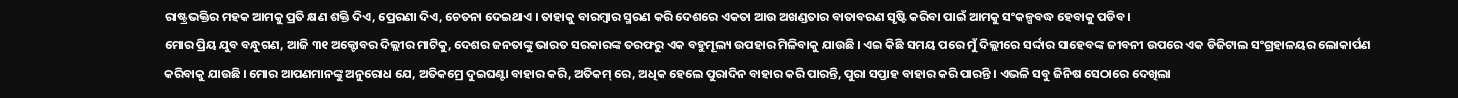ରାଷ୍ଟ୍ରଭକ୍ତିର ମହକ ଆମକୁ ପ୍ରତି କ୍ଷଣ ଶକ୍ତି ଦିଏ, ପ୍ରେରଣା ଦିଏ, ଚେତନା ଦେଇଥାଏ । ତାହାକୁ ବାରମ୍ବାର ସ୍ମରଣ କରି ଦେଶରେ ଏକତା ଆଉ ଅଖଣ୍ଡତାର ବାତାବରଣ ସୃଷ୍ଟି କରିବା ପାଇଁ ଆମକୁ ସଂକଳ୍ପବଦ୍ଧ ହେବାକୁ ପଡିବ ।
ମୋର ପ୍ରିୟ ଯୁବ ବନ୍ଧୁଗଣ, ଆଜି ୩୧ ଅକ୍ଟୋବର ଦିଲ୍ଲୀର ମାଟିକୁ, ଦେଶର ଜନତାଙ୍କୁ ଭାରତ ସରକାରଙ୍କ ତରଫରୁ ଏକ ବହୁମୂଲ୍ୟ ଉପହାର ମିଳିବାକୁ ଯାଉଛି । ଏଇ କିଛି ସମୟ ପରେ ମୁଁ ଦିଲ୍ଲୀରେ ସର୍ଦ୍ଦାର ସାହେବଙ୍କ ଜୀବନୀ ଉପରେ ଏକ ଡିଜିଟାଲ ସଂଗ୍ରହାଳୟର ଲୋକାର୍ପଣ କରିବାକୁ ଯାଉଛି । ମୋର ଆପଣମାନଙ୍କୁ ଅନୁରୋଧ ଯେ, ଅତିକମ୍ରେ ଦୁଇଘଣ୍ଟା ବାହାର କରି, ଅତିକମ୍ ରେ, ଅଧିକ ହେଲେ ପୁରାଦିନ ବାହାର କରି ପାରନ୍ତି, ପୁରା ସପ୍ତାହ ବାହାର କରି ପାରନ୍ତି । ଏଭଳି ସବୁ ଜିନିଷ ସେଠାରେ ଦେଖିଲା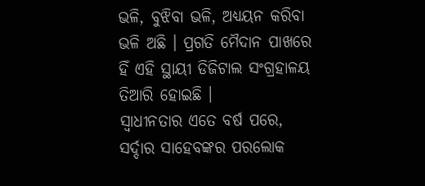ଭଳି, ବୁଝିବା ଭଳି, ଅଧ୍ୟୟନ କରିବା ଭଳି ଅଛି । ପ୍ରଗତି ମୈଦାନ ପାଖରେ ହିଁ ଏହି ସ୍ଥାୟୀ ଡିଜିଟାଲ ସଂଗ୍ରହାଳୟ ତିଆରି ହୋଇଛି ।
ସ୍ୱାଧୀନତାର ଏତେ ବର୍ଷ ପରେ, ସର୍ଦ୍ଦାର ସାହେବଙ୍କର ପରଲୋକ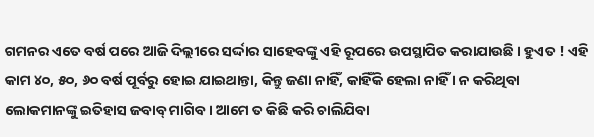ଗମନର ଏତେ ବର୍ଷ ପରେ ଆଜି ଦିଲ୍ଲୀରେ ସର୍ଦ୍ଦାର ସାହେବଙ୍କୁ ଏହି ରୂପରେ ଉପସ୍ଥାପିତ କରାଯାଉଛି । ହୁଏତ ! ଏହି କାମ ୪୦, ୫୦, ୬୦ ବର୍ଷ ପୂର୍ବରୁ ହୋଇ ଯାଇଥାନ୍ତା, କିନ୍ତୁ ଜଣା ନାହିଁ, କାହିଁକି ହେଲା ନାହିଁ । ନ କରିଥିବା ଲୋକମାନଙ୍କୁ ଇତିହାସ ଜବାବ୍ ମାଗିବ । ଆମେ ତ କିଛି କରି ଚାଲିଯିବା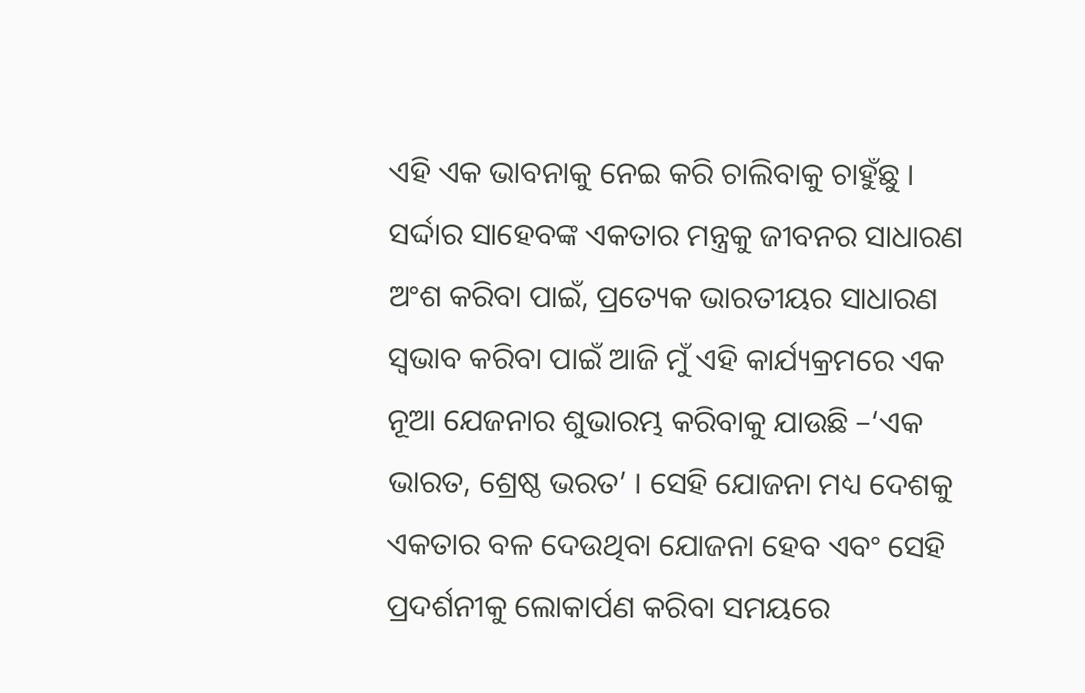ଏହି ଏକ ଭାବନାକୁ ନେଇ କରି ଚାଲିବାକୁ ଚାହୁଁଛୁ ।
ସର୍ଦ୍ଦାର ସାହେବଙ୍କ ଏକତାର ମନ୍ତ୍ରକୁ ଜୀବନର ସାଧାରଣ ଅଂଶ କରିବା ପାଇଁ, ପ୍ରତ୍ୟେକ ଭାରତୀୟର ସାଧାରଣ ସ୍ୱଭାବ କରିବା ପାଇଁ ଆଜି ମୁଁ ଏହି କାର୍ଯ୍ୟକ୍ରମରେ ଏକ ନୂଆ ଯେଜନାର ଶୁଭାରମ୍ଭ କରିବାକୁ ଯାଉଛି –‘ଏକ ଭାରତ, ଶ୍ରେଷ୍ଠ ଭରତ’ । ସେହି ଯୋଜନା ମଧ୍ୟ ଦେଶକୁ ଏକତାର ବଳ ଦେଉଥିବା ଯୋଜନା ହେବ ଏବଂ ସେହି ପ୍ରଦର୍ଶନୀକୁ ଲୋକାର୍ପଣ କରିବା ସମୟରେ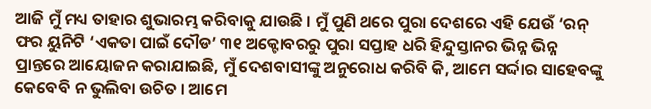ଆଜି ମୁଁ ମଧ୍ୟ ତାହାର ଶୁଭାରମ୍ଭ କରିବାକୁ ଯାଉଛି । ମୁଁ ପୁଣି ଥରେ ପୁରା ଦେଶରେ ଏହି ଯେଉଁ ‘ରନ୍ ଫର ୟୁନିଟି ‘ଏକତା ପାଇଁ ଦୌଡ’ ୩୧ ଅକ୍ଟୋବରରୁ ପୁରା ସପ୍ତାହ ଧରି ହିନ୍ଦୁସ୍ତାନର ଭିନ୍ନ ଭିନ୍ନ ପ୍ରାନ୍ତରେ ଆୟୋଜନ କରାଯାଇଛି, ମୁଁ ଦେଶବାସୀଙ୍କୁ ଅନୁରୋଧ କରିବି କି, ଆମେ ସର୍ଦ୍ଦାର ସାହେବଙ୍କୁ କେବେବି ନ ଭୁଲିବା ଉଚିତ । ଆମେ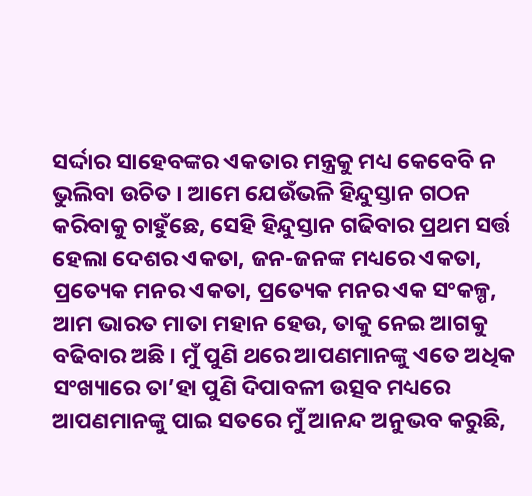ସର୍ଦ୍ଦାର ସାହେବଙ୍କର ଏକତାର ମନ୍ତ୍ରକୁ ମଧ୍ୟ କେବେବି ନ ଭୁଲିବା ଉଚିତ । ଆମେ ଯେଉଁଭଳି ହିନ୍ଦୁସ୍ତାନ ଗଠନ କରିବାକୁ ଚାହୁଁଛେ, ସେହି ହିନ୍ଦୁସ୍ତାନ ଗଢିବାର ପ୍ରଥମ ସର୍ତ୍ତ ହେଲା ଦେଶର ଏକତା, ଜନ-ଜନଙ୍କ ମଧ୍ୟରେ ଏକତା, ପ୍ରତ୍ୟେକ ମନର ଏକତା, ପ୍ରତ୍ୟେକ ମନର ଏକ ସଂକଳ୍ପ, ଆମ ଭାରତ ମାତା ମହାନ ହେଉ, ତାକୁ ନେଇ ଆଗକୁ ବଢିବାର ଅଛି । ମୁଁ ପୁଣି ଥରେ ଆପଣମାନଙ୍କୁ ଏତେ ଅଧିକ ସଂଖ୍ୟାରେ ତା’ହା ପୁଣି ଦିପାବଳୀ ଉତ୍ସବ ମଧ୍ୟରେ ଆପଣମାନଙ୍କୁ ପାଇ ସତରେ ମୁଁ ଆନନ୍ଦ ଅନୁଭବ କରୁଛି,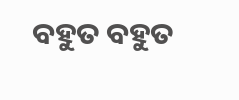ବହୁତ ବହୁତ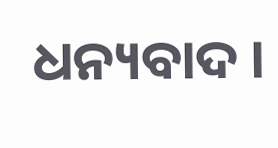ଧନ୍ୟବାଦ ।